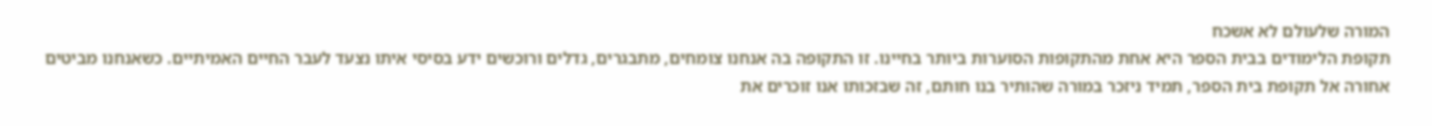המורה שלעולם לא אשכח
תקופת הלימודים בבית הספר היא אחת מהתקופות הסוערות ביותר בחיינו. זו התקופה בה אנחנו צומחים, מתבגרים, גדלים ורוכשים ידע בסיסי איתו נצעד לעבר החיים האמיתיים. כשאנחנו מביטים אחורה אל תקופת בית הספר, תמיד ניזכר במורה שהותיר בנו חותם, זה שבזכותו אנו זוכרים את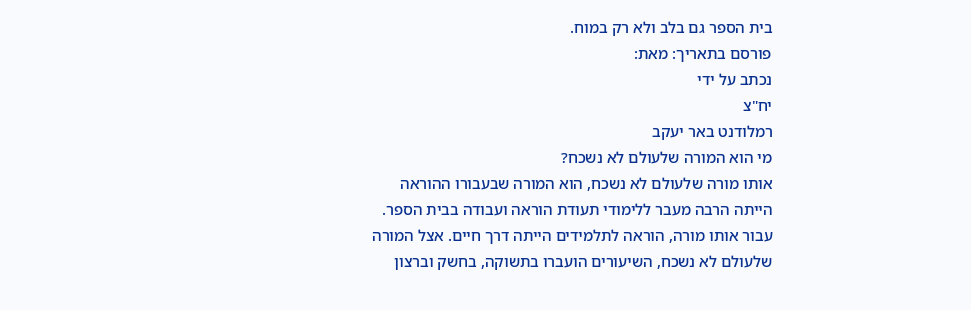בית הספר גם בלב ולא רק במוח.
פורסם בתאריך: מאת:
נכתב על ידי
יח"צ
רמלודנט באר יעקב
מי הוא המורה שלעולם לא נשכח?
אותו מורה שלעולם לא נשכח, הוא המורה שבעבורו ההוראה הייתה הרבה מעבר ללימודי תעודת הוראה ועבודה בבית הספר. עבור אותו מורה, הוראה לתלמידים הייתה דרך חיים. אצל המורה שלעולם לא נשכח, השיעורים הועברו בתשוקה, בחשק וברצון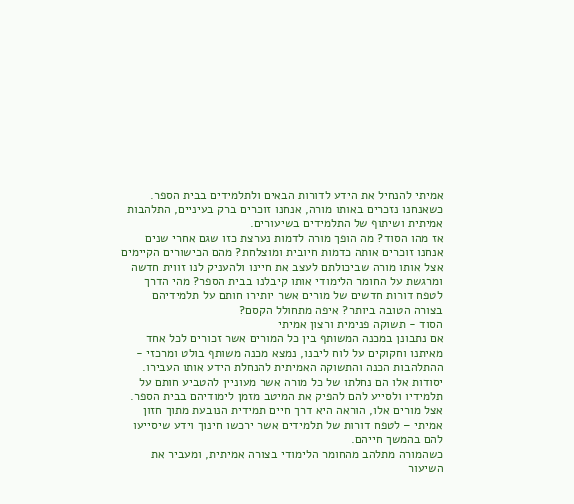אמיתי להנחיל את הידע לדורות הבאים ולתלמידים בבית הספר. כשאנחנו נזכרים באותו מורה, אנחנו זוכרים ברק בעיניים, התלהבות אמיתית ושיתוף של התלמידים בשיעורים.
אז מהו הסוד? מה הופך מורה לדמות נערצת כזו שגם אחרי שנים אנחנו זוכרים אותה כדמות חיובית ומוצלחת? מהם הכישורים הקיימים אצל אותו מורה שביכולתם לעצב את חיינו ולהעניק לנו זווית חדשה ומרגשת על החומר הלימודי אותו קיבלנו בבית הספר? מהי הדרך לטפח דורות חדשים של מורים אשר יותירו חותם על תלמידיהם בצורה הטובה ביותר? איפה מתחולל הקסם?
הסוד - תשוקה פנימית ורצון אמיתי
אם נתבונן במכנה המשותף בין כל המורים אשר זכורים לכל אחד מאיתנו וחקוקים על לוח ליבנו, נמצא מכנה משותף בולט ומרכזי - ההתלהבות הכנה והתשוקה האמיתית להנחלת הידע אותו העבירו. יסודות אלו הם נחלתו של כל מורה אשר מעוניין להטביע חותם על תלמידיו ולסייע להם להפיק את המיטב מזמן לימודיהם בבית הספר. אצל מורים אלו, הוראה היא דרך חיים תמידית הנובעת מתוך חזון אמיתי – לטפח דורות של תלמידים אשר ירכשו חינוך וידע שיסייעו להם בהמשך חייהם.
כשהמורה מתלהב מהחומר הלימודי בצורה אמיתית, ומעביר את השיעור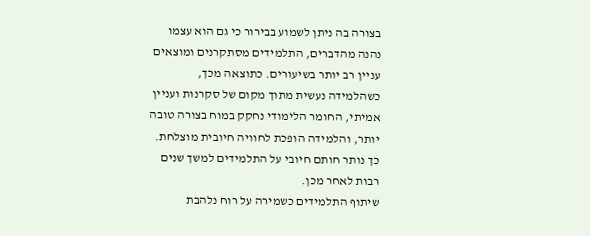בצורה בה ניתן לשמוע בבירור כי גם הוא עצמו נהנה מהדברים, התלמידים מסתקרנים ומוצאים עניין רב יותר בשיעורים. כתוצאה מכך, כשהלמידה נעשית מתוך מקום של סקרנות ועניין אמיתי, החומר הלימודי נחקק במוח בצורה טובה יותר, והלמידה הופכת לחוויה חיובית מוצלחת. כך נותר חותם חיובי על התלמידים למשך שנים רבות לאחר מכן.
שיתוף התלמידים כשמירה על רוח נלהבת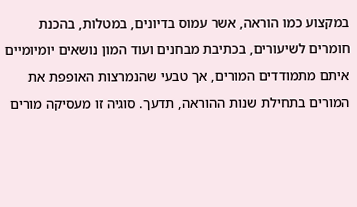במקצוע כמו הוראה, אשר עמוס בדיונים, במטלות, בהכנת חומרים לשיעורים, בכתיבת מבחנים ועוד המון נושאים יומיומיים איתם מתמודדים המורים, אך טבעי שהנמרצות האופפת את המורים בתחילת שנות ההוראה, תדעך. סוגיה זו מעסיקה מורים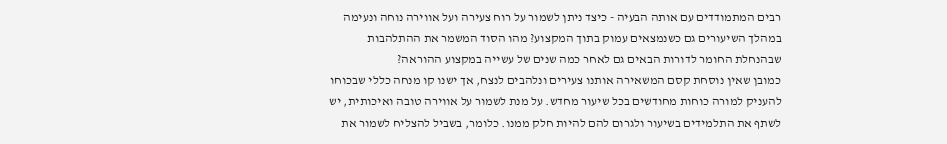רבים המתמודדים עם אותה הבעיה - כיצד ניתן לשמור על רוח צעירה ועל אווירה נוחה ונעימה במהלך השיעורים גם כשנמצאים עמוק בתוך המקצוע? מהו הסוד המשמר את ההתלהבות שבהנחלת החומר לדורות הבאים גם לאחר כמה שנים של עשייה במקצוע ההוראה?
כמובן שאין נוסחת קסם המשאירה אותנו צעירים ונלהבים לנצח, אך ישנו קו מנחה כללי שבכוחו להעניק למורה כוחות מחודשים בכל שיעור מחדש. על מנת לשמור על אווירה טובה ואיכותית, יש לשתף את התלמידים בשיעור ולגרום להם להיות חלק ממנו. כלומר, בשביל להצליח לשמור את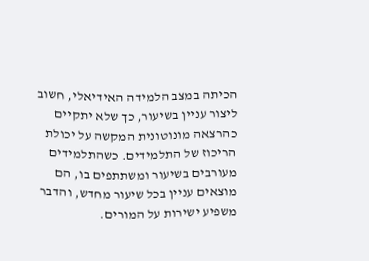הכיתה במצב הלמידה האידיאלי, חשוב ליצור עניין בשיעור, כך שלא יתקיים כהרצאה מונוטונית המקשה על יכולת הריכוז של התלמידים. כשהתלמידים מעורבים בשיעור ומשתתפים בו, הם מוצאים עניין בכל שיעור מחדש, והדבר משפיע ישירות על המורים.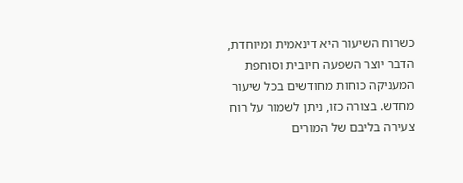כשרוח השיעור היא דינאמית ומיוחדת, הדבר יוצר השפעה חיובית וסוחפת המעניקה כוחות מחודשים בכל שיעור מחדש. בצורה כזו, ניתן לשמור על רוח צעירה בליבם של המורים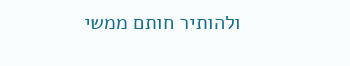ולהותיר חותם ממשי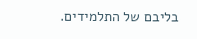בליבם של התלמידים.